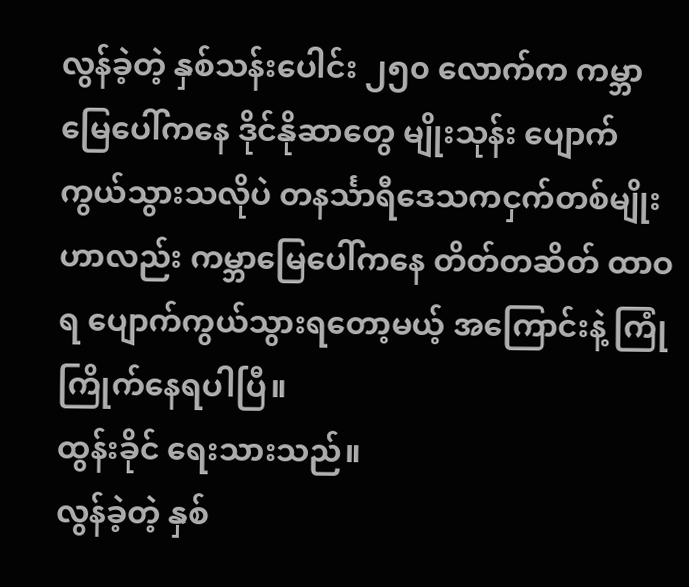လွန်ခဲ့တဲ့ နှစ်သန်းပေါင်း ၂၅၀ လောက်က ကမ္ဘာမြေပေါ်ကနေ ဒိုင်နိုဆာတွေ မျိုးသုန်း ပျောက်ကွယ်သွားသလိုပဲ တနင်္သာရီဒေသကငှက်တစ်မျိုးဟာလည်း ကမ္ဘာမြေပေါ်ကနေ တိတ်တဆိတ် ထာဝရ ပျောက်ကွယ်သွားရတော့မယ့် အကြောင်းနဲ့ ကြုံကြိုက်နေရပါပြီ။
ထွန်းခိုင် ရေးသားသည်။
လွန်ခဲ့တဲ့ နှစ်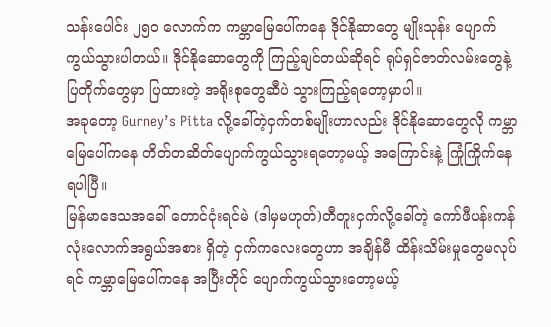သန်းပေါင်း ၂၅၀ လောက်က ကမ္ဘာမြေပေါ်ကနေ ဒိုင်နိုဆာတွေ မျိုးသုန်း ပျောက်ကွယ်သွားပါတယ်။ ဒိုင်နိုဆောတွေကို ကြည့်ချင်တယ်ဆိုရင် ရုပ်ရှင်ဇာတ်လမ်းတွေနဲ့ ပြတိုက်တွေမှာ ပြထားတဲ့ အရိုးစုတွေဆီပဲ သွားကြည့်ရတော့မှာပါ။
အခုတော့ Gurney’s Pitta လို့ခေါ်တဲ့ငှက်တစ်မျိုးဟာလည်း ဒိုင်နိုဆောတွေလို ကမ္ဘာမြေပေါ်ကနေ တိတ်တဆိတ်ပျောက်ကွယ်သွားရတော့မယ့် အကြောင်းနဲ့ ကြုံကြိုက်နေရပါပြီ။
မြန်မာဒေသအခေါ် တောင်ငုံးရင်မဲ (ဒါမှမဟုတ်)တီတူးငှက်လို့ခေါ်တဲ့ ကော်ဖီပန်းကန်လုံးလောက်အရွယ်အစား ရှိတဲ့ ငှက်ကလေးတွေဟာ အချိန်မီ ထိန်းသိမ်းမှုတွေမလုပ်ရင် ကမ္ဘာမြေပေါ်ကနေ အပြီးတိုင် ပျောက်ကွယ်သွားတော့မယ့်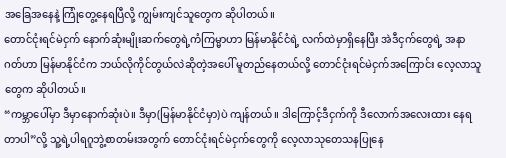အခြေအနေနဲ့ ကြုံတွေ့နေရပြီလို့ ကျွမ်းကျင်သူတွေက ဆိုပါတယ်။
တောင်ငုံးရင်မဲငှက် နောက်ဆုံးမျိုးဆက်တွေရဲ့ကံကြမ္မာဟာ မြန်မာနိုင်ငံရဲ့ လက်ထဲမှာရှိနေပြီး အဲဒီငှက်တွေရဲ့ အနာဂတ်ဟာ မြန်မာနိုင်ငံက ဘယ်လိုကိုင်တွယ်လဲဆိုတဲ့အပေါ် မူတည်နေတယ်လို့ တောင်ငုံးရင်မဲငှက်အကြောင်း လေ့လာသူတွေက ဆိုပါတယ်။
“ကမ္ဘာပေါ်မှာ ဒီမှာနောက်ဆုံးပဲ။ ဒီမှာ(မြန်မာနိုင်ငံမှာ)ပဲ ကျန်တယ်။ ဒါကြောင့်ဒီငှက်ကို ဒီလောက်အလေးထား နေရတာပါ”လို့ သူ့ရဲ့ပါရဂူဘွဲ့စာတမ်းအတွက် တောင်ငုံးရင်မဲငှက်တွေကို လေ့လာသုတေသနပြုနေ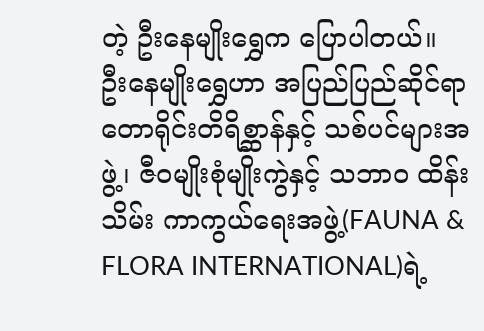တဲ့ ဦးနေမျိုးရွှေက ပြောပါတယ်။
ဦးနေမျိုးရွှေဟာ အပြည်ပြည်ဆိုင်ရာ တောရိုင်းတိရိစ္ဆာန်နှင့် သစ်ပင်များအဖွဲ့၊ ဇီဝမျိုးစုံမျိုးကွဲနှင့် သဘာဝ ထိန်းသိမ်း ကာကွယ်ရေးအဖွဲ့(FAUNA & FLORA INTERNATIONAL)ရဲ့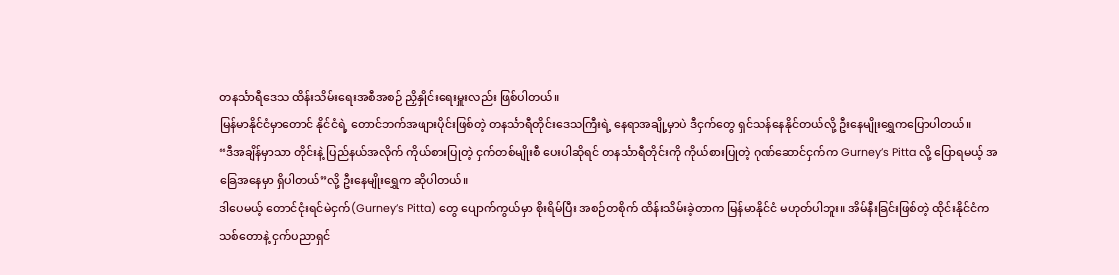တနင်္သာရီဒေသ ထိန်းသိမ်းရေးအစီအစဉ် ညှိနှိုင်းရေးမှူးလည်း ဖြစ်ပါတယ်။
မြန်မာနိုင်ငံမှာတောင် နိုင်ငံရဲ့ တောင်ဘက်အဖျားပိုင်းဖြစ်တဲ့ တနင်္သာရီတိုင်းဒေသကြီးရဲ့ နေရာအချို့မှာပဲ ဒီငှက်တွေ ရှင်သန်နေနိုင်တယ်လို့ ဦးနေမျိုးရွှေကပြောပါတယ်။
“ဒီအချိန်မှာသာ တိုင်းနဲ့ ပြည်နယ်အလိုက် ကိုယ်စားပြုတဲ့ ငှက်တစ်မျိုးစီ ပေးပါဆိုရင် တနင်္သာရီတိုင်းကို ကိုယ်စားပြုတဲ့ ဂုဏ်ဆောင်ငှက်က Gurney’s Pitta လို့ ပြောရမယ့် အခြေအနေမှာ ရှိပါတယ်”လို့ ဦးနေမျိုးရွှေက ဆိုပါတယ်။
ဒါပေမယ့် တောင်ငုံးရင်မဲငှက်(Gurney’s Pitta) တွေ ပျောက်ကွယ်မှာ စိုးရိမ်ပြီး အစဉ်တစိုက် ထိန်းသိမ်းခဲ့တာက မြန်မာနိုင်ငံ မဟုတ်ပါဘူး။ အိမ်နီးခြင်းဖြစ်တဲ့ ထိုင်းနိုင်ငံက သစ်တောနဲ့ ငှက်ပညာရှင်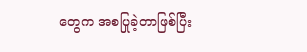တွေက အစပြုခဲ့တာဖြစ်ပြီး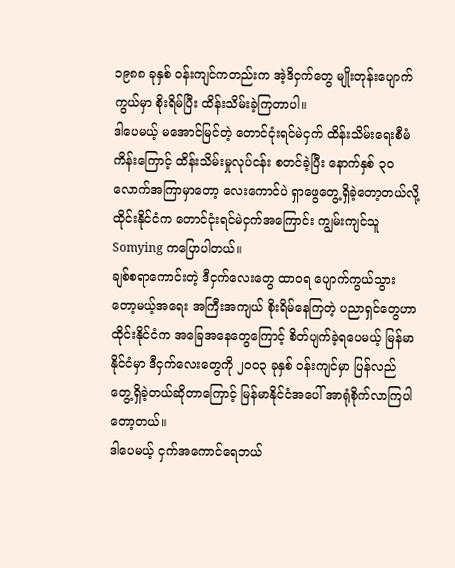၁၉၈၈ ခုနှစ် ဝန်းကျင်ကတည်းက အဲ့ဒိငှက်တွေ မျိုးတုန်းပျောက်ကွယ်မှာ စိုးရိမ်ပြီး ထိန်းသိမ်းခဲ့ကြတာပါ။
ဒါပေမယ့် မအောင်မြင်တဲ့ တောင်ငုံးရင်မဲငှက် ထိန်းသိမ်းရေးစီမံကိန်းကြောင့် ထိန်းသိမ်းမှုလုပ်ငန်း စတင်ခဲ့ပြီး နောက်နှစ် ၃၀ လောက်အကြာမှာတော့ လေးကောင်ပဲ ရှာဖွေတွေ့ရှိခဲ့တော့တယ်လို့ ထိုင်းနိုင်ငံက တောင်ငုံးရင်မဲငှက်အကြောင်း ကျွမ်းကျင်သူ Somying ကပြောပါတယ်။
ချစ်စရာကောင်းတဲ့ ဒီငှက်လေးတွေ ထာဝရ ပျောက်ကွယ်သွားတော့မယ့်အရေး အကြီးအကျယ် စိုးရိမ်နေကြတဲ့ ပညာရှင်တွေဟာ ထိုင်းနိုင်ငံက အခြေအနေတွေကြောင့် စိတ်ပျက်ခဲ့ရပေမယ့် မြန်မာနိုင်ငံမှာ ဒီငှက်လေးတွေကို ၂၀၀၃ ခုနှစ် ဝန်းကျင်မှာ ပြန်လည် တွေ့ရှိခဲ့တယ်ဆိုတာကြောင့် မြန်မာနိုင်ငံအပေါ် အာရုံစိုက်လာကြပါတော့တယ်။
ဒါပေမယ့် ငှက်အကောင်ရေဘယ်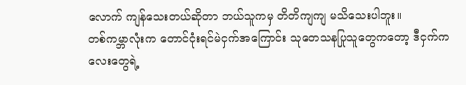လောက် ကျန်သေးတယ်ဆိုတာ ဘယ်သူကမှ တိတိကျကျ မသိသေးပါဘူး။
တစ်ကမ္ဘာလုံးက တောင်ငုံးရင်မဲငှက်အကြောင်း သုတေသနပြုသူတွေကတော့ ဒီငှက်ကလေးတွေရဲ့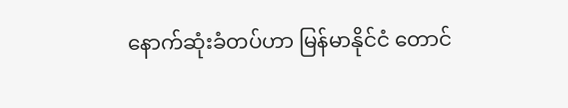နောက်ဆုံးခံတပ်ဟာ မြန်မာနိုင်ငံ တောင်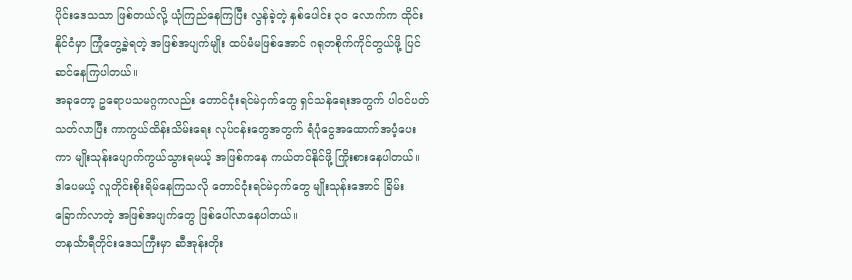ပိုင်းဒေသသာ ဖြစ်တယ်လို့ ယုံကြည်နေကြပြီး လွန်ခဲ့တဲ့ နှစ်ပေါင်း ၃၀ လောက်က ထိုင်းနိုင်ငံမှာ ကြုံတွေ့ခဲ့ရတဲ့ အဖြစ်အပျက်မျိုး ထပ်မံမဖြစ်အောင် ဂရုတစိုက်ကိုင်တွယ်ဖို့ ပြင်ဆင်နေကြပါတယ်။
အခုတော့ ဥရောပသမဂ္ဂကလည်း တောင်ငုံးရင်မဲငှက်တွေ ရှင်သန်ရေးအတွက် ပါဝင်ပတ်သတ်လာပြီး ကာကွယ်ထိန်းသိမ်းရေး လုပ်ငန်းတွေအတွက် ရံပုံငွေအထောက်အပံ့ပေးကာ မျိုးသုန်းပျောက်ကွယ်သွားရမယ့် အဖြစ်ကနေ ကယ်တင်နိုင်ဖို့ ကြိုးစားနေပါတယ်။
ဒါပေမယ့် လူတိုင်းစိုးရိမ်နေကြသလို တောင်ငုံးရင်မဲငှက်တွေ မျိုးသုန်းအောင် ခြိမ်းခြောက်လာတဲ့ အဖြစ်အပျက်တွေ ဖြစ်ပေါ်လာနေပါတယ်။
တနင်္သာရီတိုင်းဒေသကြီးမှာ ဆီအုန်းတိုး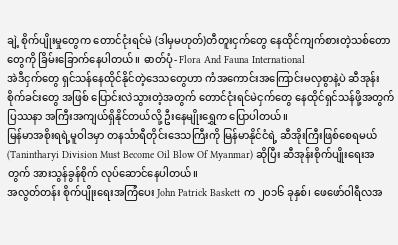ချဲ့ စိုက်ပျိုးမှုတွေက တောင်ငုံးရင်မဲ (ဒါမှမဟုတ်)တီတူးငှက်တွေ နေထိုင်ကျက်စားတဲ့သစ်တောတွေကို ခြိမ်းခြောက်နေပါတယ်။ ဓာတ်ပုံ- Flora And Fauna International
အဲဒီငှက်တွေ ရှင်သန်နေထိုင်နိုင်တဲ့ဒေသတွေဟာ ကံအကောင်းအကြောင်းမလှစွာနဲ့ပဲ ဆီအုန်းစိုက်ခင်းတွေ အဖြစ် ပြောင်းလဲသွားတဲ့အတွက် တောင်ငုံးရင်မဲငှက်တွေ နေထိုင်ရှင်သန်ဖို့အတွက် ပြဿနာ အကြီးအကျယ်ရှိနိုင်တယ်လို့ ဦးနေမျိုးရွှေက ပြောပါတယ်။
မြန်မာအစိုးရရဲ့မူဝါဒမှာ တနင်္သာရီတိုင်းဒေသကြီးကို မြန်မာနိုင်ငံရဲ့ ဆီအိုးကြီးဖြစ်စေရမယ် (Tanintharyi Division Must Become Oil Blow Of Myanmar) ဆိုပြီး ဆီအုန်းစိုက်ပျိုးရေးအတွက် အားသွန်ခွန်စိုက် လုပ်ဆောင်နေပါတယ်။
အလွတ်တန်း စိုက်ပျိုးရေးအကြံပေး John Patrick Baskett က ၂၀၁၆ ခုနှစ်၊ ဖေဖော်ဝါရီလအ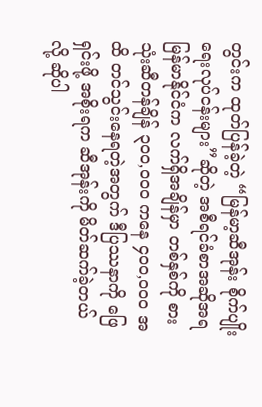တွင်းက ထုတ်ပြန်ခဲ့တဲ့ “မြန်မာ့ဆီအုန်း စိုက်ပျိုးရေးလုပ်ငန်းများ”ဆိုတဲ့ အစီရင်ခံစာအဆိုအရ မြန်မာနိုင်ငံက လက်ရှိအချိန်မှာ တစ်နှစ်ကို စားသုံးဆီတန်ချိန် ၃၀၀,၀၀၀ ကနေ ၄၀၀,၀၀၀ အထိ တင်သွင်းနေရတဲ့အတွက် ဒီပြဿနာကို ဖြေရှင်းဖို့ အစိုးရက ဆီအုန်းကို မိတ်ဆက်ခဲ့တယ်လို့ ဆိုပါ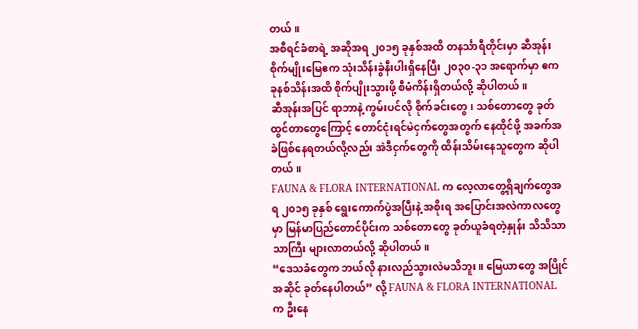တယ်။
အစီရင်ခံစာရဲ့ အဆိုအရ ၂၀၁၅ ခုနှစ်အထိ တနင်္သာရီတိုင်းမှာ ဆီအုန်း စိုက်မျိုးမြေဧက သုံးသိန်းခွဲနီးပါးရှိနေပြီး ၂၀၃၀-၃၁ အရောက်မှာ ဧက ခုနစ်သိန်းအထိ စိုက်ပျိုးသွားဖို့ စီမံကိန်းရှိတယ်လို့ ဆိုပါတယ်။
ဆီအုန်းအပြင် ရာဘာနဲ့ ကွမ်းပင်လို စိုက်ခင်းတွေ၊ သစ်တောတွေ ခုတ်ထွင်တာတွေကြောင့် တောင်ငုံးရင်မဲငှက်တွေအတွက် နေထိုင်ဖို့ အခက်အခဲဖြစ်နေရတယ်လို့လည်း အဲဒီငှက်တွေကို ထိန်းသိမ်းနေသူတွေက ဆိုပါတယ်။
FAUNA & FLORA INTERNATIONAL က လေ့လာတွေ့ရှိချက်တွေအရ ၂၀၁၅ ခုနှစ် ရွေးကောက်ပွဲအပြီးနဲ့ အစိုးရ အပြောင်းအလဲကာလတွေမှာ မြန်မာပြည်တောင်ပိုင်းက သစ်တောတွေ ခုတ်ယူခံရတဲ့နှုန်း သိသိသာသာကြီး များလာတယ်လို့ ဆိုပါတယ်။
“ဒေသခံတွေက ဘယ်လို နားလည်သွားလဲမသိဘူး။ မြေယာတွေ အပြိုင်အဆိုင် ခုတ်နေပါတယ်” လို့ FAUNA & FLORA INTERNATIONAL က ဦးနေ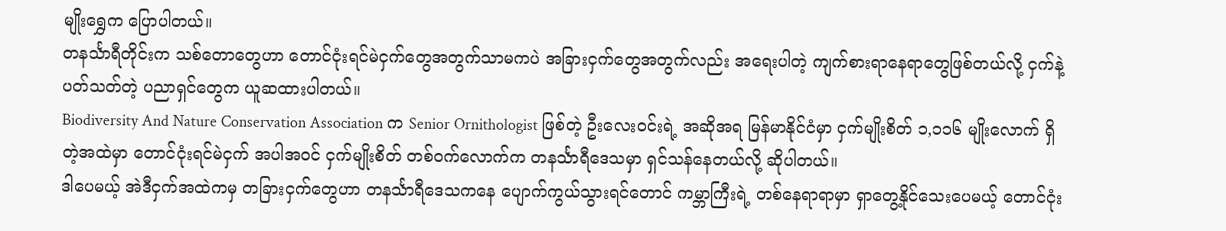မျိုးရွှေက ပြောပါတယ်။
တနင်္သာရီတိုင်းက သစ်တောတွေဟာ တောင်ငုံးရင်မဲငှက်တွေအတွက်သာမကပဲ အခြားငှက်တွေအတွက်လည်း အရေးပါတဲ့ ကျက်စားရာနေရာတွေဖြစ်တယ်လို့ ငှက်နဲ့ ပတ်သတ်တဲ့ ပညာရှင်တွေက ယူဆထားပါတယ်။
Biodiversity And Nature Conservation Association က Senior Ornithologist ဖြစ်တဲ့ ဦးလေးဝင်းရဲ့ အဆိုအရ မြန်မာနိုင်ငံမှာ ငှက်မျိုးစိတ် ၁,၁၁၆ မျိုးလောက် ရှိတဲ့အထဲမှာ တောင်ငုံးရင်မဲငှက် အပါအဝင် ငှက်မျိုးစိတ် တစ်ဝက်လောက်က တနင်္သာရီဒေသမှာ ရှင်သန်နေတယ်လို့ ဆိုပါတယ်။
ဒါပေမယ့် အဲဒီငှက်အထဲကမှ တခြားငှက်တွေဟာ တနင်္သာရီဒေသကနေ ပျောက်ကွယ်သွားရင်တောင် ကမ္ဘာကြီးရဲ့ တစ်နေရာရာမှာ ရှာတွေ့နိုင်သေးပေမယ့် တောင်ငုံး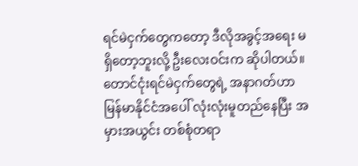ရင်မဲငှက်တွေကတော့ ဒီလိုအခွင့်အရေး မရှိတော့ဘူးလို့ ဦးလေးဝင်းက ဆိုပါတယ်။
တောင်ငုံးရင်မဲငှက်တွေရဲ့ အနာဂတ်ဟာ မြန်မာနိုင်ငံအပေါ် လုံးလုံးမူတည်နေပြီး အမှားအယွင်း တစ်စုံတရာ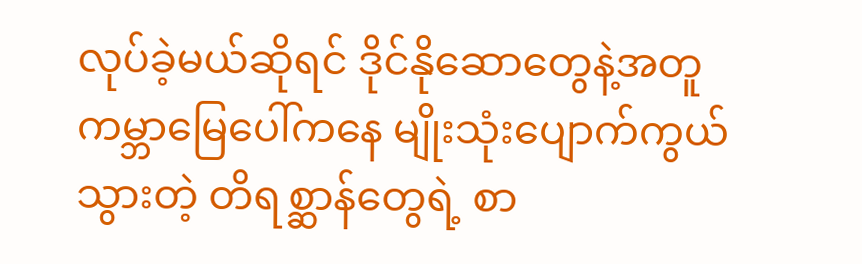လုပ်ခဲ့မယ်ဆိုရင် ဒိုင်နိုဆောတွေနဲ့အတူ ကမ္ဘာမြေပေါ်ကနေ မျိုးသုံးပျောက်ကွယ်သွားတဲ့ တိရစ္ဆာန်တွေရဲ့ စာ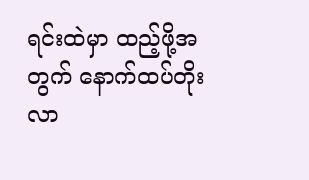ရင်းထဲမှာ ထည့်ဖို့အတွက် နောက်ထပ်တိုးလာ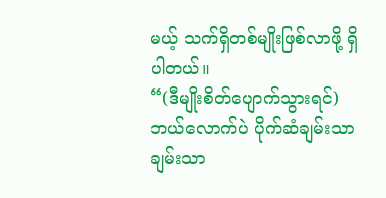မယ့် သက်ရှိတစ်မျိုးဖြစ်လာဖို့ ရှိပါတယ်။
“(ဒီမျိုးစိတ်ပျောက်သွားရင်) ဘယ်လောက်ပဲ ပိုက်ဆံချမ်းသာချမ်းသာ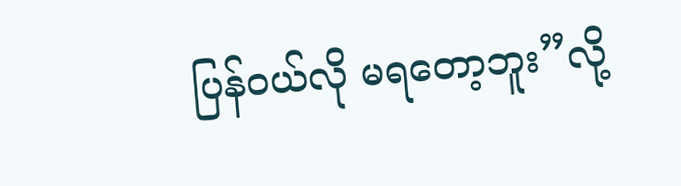ပြန်ဝယ်လို မရတော့ဘူး”လို့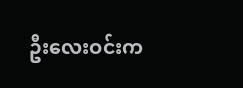ဦးလေးဝင်းက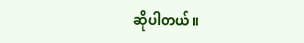ဆိုပါတယ်။